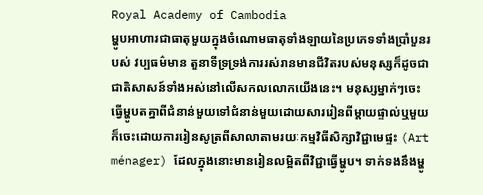Royal Academy of Cambodia
ម្ហូបអាហារជាធាតុមួយក្នុងចំណោមធាតុទាំងឡាយនៃប្រភេទទាំងប្រាំបួនរបស់ វប្បធម៌មាន តួនាទីទ្រទ្រង់ការរស់រានមានជីវិតរបស់មនុស្សក៏ដូចជាជាតិសាសន៍ទាំងអស់នៅលើសកលលោកយើងនេះ។ មនុស្សម្នាក់ៗចេះធ្វើម្ហូបតគ្នាពីជំនាន់មួយទៅជំនាន់មួយដោយសាររៀនពីម្ដាយផ្ទាល់ឬមួយក៏ចេះដោយការរៀនសូត្រពីសាលាតាមរយៈកម្មវិធីសិក្សាវិជ្ជាមេផ្ទះ (Art ménager) ដែលក្នុងនោះមានរៀនលម្អិតពីវិជ្ជាធ្វើម្ហូប។ ទាក់ទងនឹងម្ហូ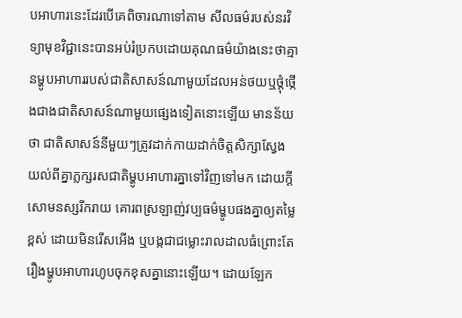បអាហារនេះដែរបើគេពិចារណាទៅតាម សីលធម៌របស់នរវិទ្យាមុខវិជ្ជានេះបានអប់រំប្រកបដោយគុណធម៌យ៉ាងនេះថាគ្មានម្ហូបអាហាររបស់ជាតិសាសន៍ណាមួយដែលអន់ថយឬថ្ដុំថ្កើងជាងជាតិសាសន៍ណាមួយផ្សេងទៀតនោះឡើយ មានន័យថា ជាតិសាសន៍នីមួយៗត្រូវដាក់កាយដាក់ចិត្តសិក្សាស្វែងយល់ពីគ្នាភ្លក្សរសជាតិម្ហូបអាហារគ្នាទៅវិញទៅមក ដោយក្តីសោមនស្សរីករាយ គោរពស្រឡាញ់វប្បធម៌ម្ហូបផងគ្នាឲ្យតម្លៃខ្ពស់ ដោយមិនរើសអើង ឬបង្កជាជម្លោះរាលដាលធំព្រោះតែរឿងម្ហូបអាហារហូបចុកខុសគ្នានោះឡើយ។ ដោយឡែក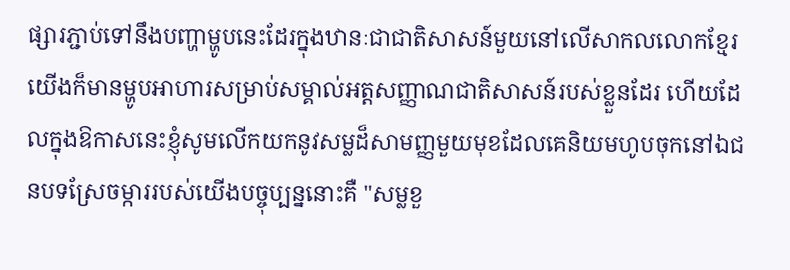ផ្សារភ្ជាប់ទៅនឹងបញ្ហាម្ហូបនេះដែរក្នុងឋានៈជាជាតិសាសន៍មួយនៅលើសាកលលោកខ្មែរយើងក៏មានម្ហូបអាហារសម្រាប់សម្គាល់អត្តសញ្ញាណជាតិសាសន៍របស់ខ្លួនដែរ ហើយដែលក្នុងឱកាសនេះខ្ញុំសូមលើកយកនូវសម្លដ៏សាមញ្ញមួយមុខដែលគេនិយមហូបចុកនៅឯជនបទស្រែចម្ការរបស់យើងបច្ចុប្បន្ននោះគឺ "សម្លខួ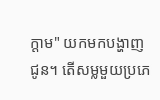ក្តាម" យកមកបង្ហាញជូន។ តើសម្លមួយប្រភេ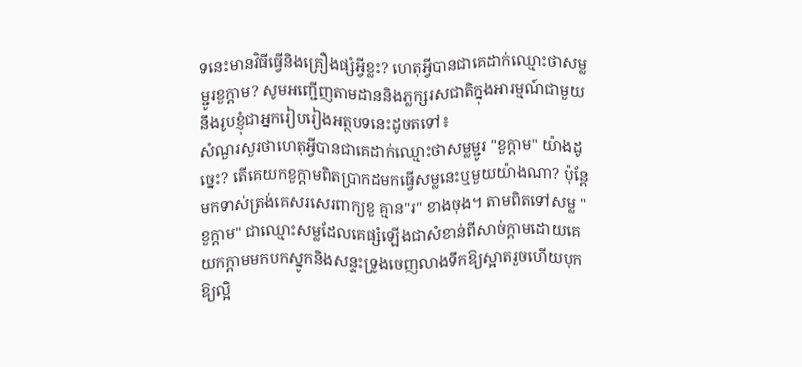ទនេះមានវិធីធ្វើនិងគ្រឿងផ្សំអ្វីខ្លះ? ហេតុអ្វីបានជាគេដាក់ឈ្មោះថាសម្លម្ជូរខួក្តាម? សូមអញ្ជើញតាមដាននិងភ្លក្សរសជាតិក្នុងអារម្មណ៍ជាមួយនឹងរូបខ្ញុំជាអ្នករៀបរៀងអត្ថបទនេះដូចតទៅ៖
សំណួរសួរថាហេតុអ្វីបានជាគេដាក់ឈ្មោះថាសម្លម្ជូរ "ខួក្តាម" យ៉ាងដូច្នេះ? តើគេយកខួក្តាមពិតប្រាកដមកធ្វើសម្លនេះឬមួយយ៉ាងណា? ប៉ុន្តែមកទាស់ត្រង់គេសរសេរពាក្យខួ គ្មាន"រ" ខាងចុង។ តាមពិតទៅសម្ល "ខួក្តាម" ជាឈ្មោះសម្លដែលគេផ្សំឡើងជាសំខាន់ពីសាច់ក្តាមដោយគេយកក្តាមមកបកស្នូកនិងសន្ទះទ្រូងចេញលាងទឹកឱ្យស្អាតរួចហើយបុកឱ្យល្អិ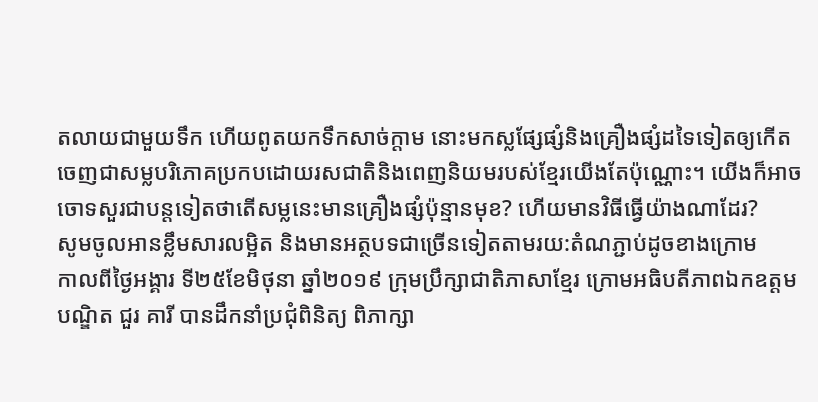តលាយជាមួយទឹក ហើយពូតយកទឹកសាច់ក្តាម នោះមកស្លផ្សែផ្សំនិងគ្រឿងផ្សំដទៃទៀតឲ្យកើតចេញជាសម្លបរិភោគប្រកបដោយរសជាតិនិងពេញនិយមរបស់ខ្មែរយើងតែប៉ុណ្ណោះ។ យើងក៏អាចចោទសួរជាបន្តទៀតថាតើសម្លនេះមានគ្រឿងផ្សំប៉ុន្មានមុខ? ហើយមានវិធីធ្វើយ៉ាងណាដែរ?
សូមចូលអានខ្លឹមសារលម្អិត និងមានអត្ថបទជាច្រើនទៀតតាមរយ:តំណភ្ជាប់ដូចខាងក្រោម
កាលពីថ្ងៃអង្គារ ទី២៥ខែមិថុនា ឆ្នាំ២០១៩ ក្រុមប្រឹក្សាជាតិភាសាខ្មែរ ក្រោមអធិបតីភាពឯកឧត្តមបណ្ឌិត ជួរ គារី បានដឹកនាំប្រជុំពិនិត្យ ពិភាក្សា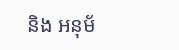និង អនុម័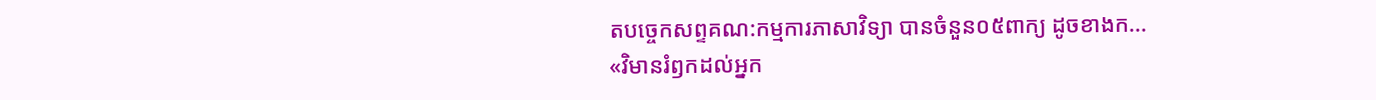តបច្ចេកសព្ទគណ:កម្មការភាសាវិទ្យា បានចំនួន០៥ពាក្យ ដូចខាងក...
«វិមានរំឭកដល់អ្នក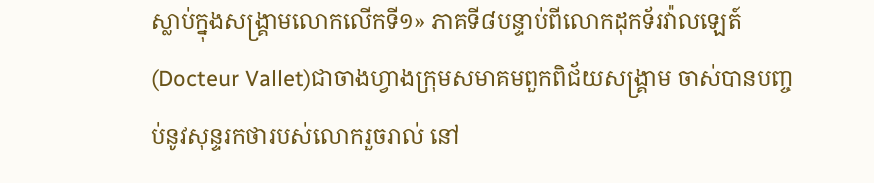ស្លាប់ក្នុងសង្គ្រាមលោកលើកទី១» ភាគទី៨បន្ទាប់ពីលោកដុកទ័រវ៉ាលឡេត៍(Docteur Vallet)ជាចាងហ្វាងក្រុមសមាគមពួកពិជ័យសង្គ្រាម ចាស់បានបញ្ចប់នូវសុន្ទរកថារបស់លោករួចរាល់ នៅ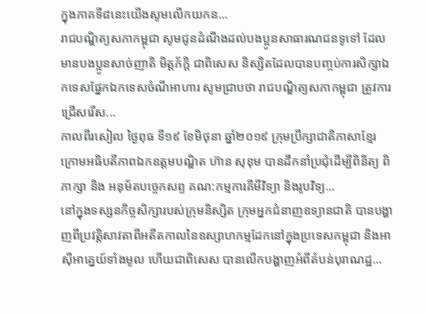ក្នុងភាគទី៨នេះយើងសូមលើកយកន...
រាជបណ្ឌិត្យសភាកម្ពុជា សូមជូនដំណឹងដល់បងប្អូនសាធារណជនទូទៅ ដែលមានបងប្អូនសាច់ញាតិ មិត្តភ័ក្តិ ជាពិសេស និស្សិតដែលបានបញ្ចប់ការសិក្សាឯកទេសផ្នែកឯកទេសចំណីអាហារ សូមជ្រាបថា រាជបណ្ឌិត្យសភាកម្ពុជា ត្រូវការជ្រើសរើស...
កាលពីរសៀល ថ្ងៃពុធ ទី១៩ ខែមិថុនា ឆ្នាំ២០១៩ ក្រុមប្រឹក្សាជាតិភាសាខ្មែរ ក្រោមអធិបតីភាពឯកឧត្តមបណ្ឌិត ហ៊ាន សុខុម បានដឹកនាំប្រជុំដើម្បីពិនិត្យ ពិភាក្សា និង អនុម័តបច្ចេកសព្ទ គណ:កម្មការគីមីវិទ្យា និងរូបវិទ្យ...
នៅក្នុងទស្សនកិច្ចសិក្សារបស់ក្រុមនិស្សិត ក្រុមអ្នកជំនាញឧទ្យានជាតិ បានបង្ហាញពីប្រវត្តិសាវតាពីអតីតកាលនៃឧស្សាហកម្មដែកនៅក្នុងប្រទេសកម្ពុជា និងអាស៊ីអាគ្នេយ៍ទាំងមូល ហើយជាពិសេស បានលើកបង្ហាញអំពីតំបន់បុរាណដ្ឋ...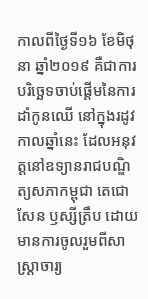កាលពីថ្ងៃទី១៦ ខែមិថុនា ឆ្នាំ២០១៩ គឺជាការបរិច្ឆេទចាប់ផ្តើមនៃការដាំកូនឈើ នៅក្នុងរដូវកាលឆ្នាំនេះ ដែលអនុវត្តនៅឧទ្យានរាជបណ្ឌិត្យសភាកម្ពុជា តេជោសែន ឫស្សីត្រឹប ដោយមានការចូលរួមពីសាស្ត្រាចារ្យ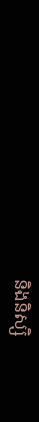និងនិស្សិ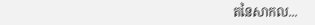តនៃសាកល...